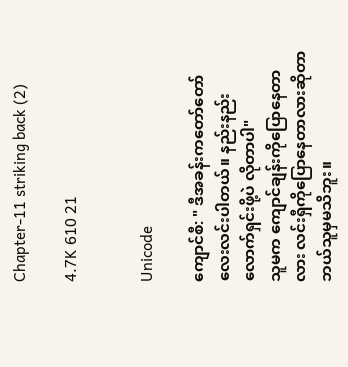Chapter-11 striking back (2)

4.7K 610 21


Unicode

ကျောင်စီ: " ဒီအခန်းကတော်တော်လေးလင်းပါတယ်။ နည်းနည်းလောက်ရှင်းဖို့ပဲ လိုတာပါ"
သူမက ကျောင်ချန်းကိုပြောနေတာလား လင်းရှီကိုပြောနေတာလားဆိုတာ ဘယ်သူမှမသိဘူး။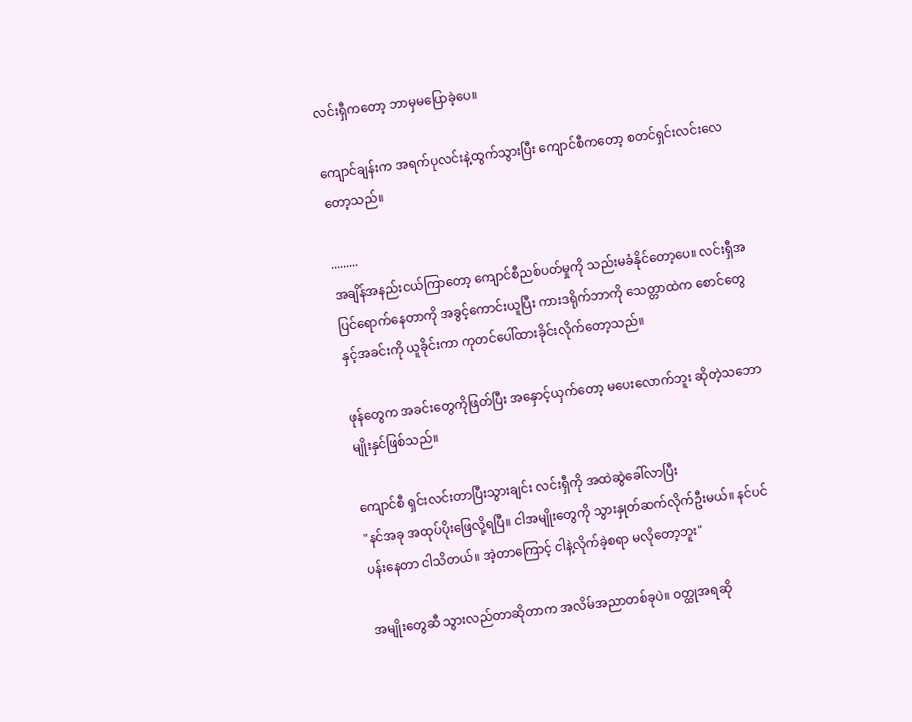လင်းရှီကတော့ ဘာမှမပြောခဲ့ပေ။

ကျောင်ချန်းက အရက်ပုလင်းနဲ့ထွက်သွားပြီး ကျောင်စီကတော့ စတင်ရှင်းလင်းလေတော့သည်။

.........
အချိန်အနည်းငယ်ကြာတော့ ကျောင်စီညစ်ပတ်မှုကို သည်းမခံနိုင်တော့ပေ။ လင်းရှီအပြင်ရောက်နေတာကို အခွင့်ကောင်းယူပြီး ကားဒရိုက်ဘာကို သေတ္တာထဲက စောင်တွေနှင့်အခင်းကို ယူခိုင်းကာ ကုတင်ပေါ်ထားခိုင်းလိုက်တော့သည်။

ဖုန်တွေက အခင်းတွေကိုဖြတ်ပြီး အနှောင့်ယှက်တော့ မပေးလောက်ဘူး ဆိုတဲ့သဘောမျိုးနှင်ဖြစ်သည်။

ကျောင်စီ ရှင်းလင်းတာပြီးသွားချင်း လင်းရှီကို အထဲဆွဲခေါ်လာပြီး
"နင်အခု အထုပ်ပိုးဖြေလို့ရပြီ။ ငါအမျိုးတွေကို သွားနှုတ်ဆက်လိုက်ဦးမယ်။ နင်ပင်ပန်းနေတာ ငါသိတယ်။ အဲ့တာကြောင့် ငါနဲ့လိုက်ခဲ့စရာ မလိုတော့ဘူး"

အမျိုးတွေဆီ သွားလည်တာဆိုတာက အလိမ်အညာတစ်ခုပဲ။ ဝတ္ထုအရဆို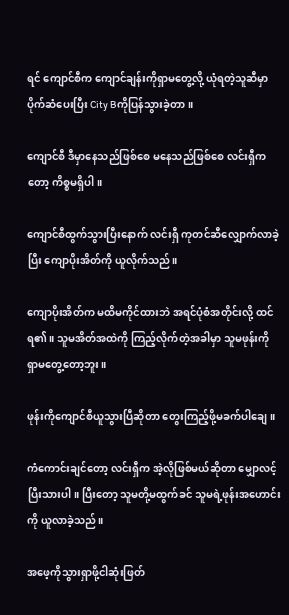ရင် ကျောင်စီက ကျောင်ချန်းကိုရှာမတွေ့လို့ ယုံရတဲ့သူဆီမှာ ပိုက်ဆံပေးပြီး City Bကိုပြန်သွားခဲ့တာ။

ကျောင်စီ ဒီမှာနေသည်ဖြစ်စေ မနေသည်ဖြစ်စေ လင်းရှီကတော့ ကိစ္စမရှိပါ။

ကျောင်စီထွက်သွားပြီးနောက် လင်းရှီ ကုတင်ဆီလျှောက်လာခဲ့ပြီး ကျောပိုးအိတ်ကို ယူလိုက်သည်။

ကျောပိုးအိတ်က မထိမကိုင်ထားဘဲ အရင်ပုံစံအတိုင်းလို့ ထင်ရ၏။ သူမအိတ်အထဲကို ကြည့်လိုက်တဲ့အခါမှာ သူမဖုန်းကို ရှာမတွေ့တော့ဘူး။

ဖုန်းကိုကျောင်စီယူသွားပြီဆိုတာ တွေးကြည့်ဖို့မခက်ပါချေ။

ကံကောင်းချင်တော့ လင်းရှီက အဲ့လိုဖြစ်မယ်ဆိုတာ မျှောလင့်ပြီးသားပါ။ ပြီးတော့ သူမတို့မထွက်ခင် သူမရဲ့ဖုန်းအဟောင်းကို ယူလာခဲ့သည်။

အဖေ့ကိုသွားရှာဖို့ငါဆုံးဖြတ်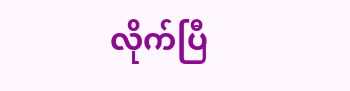လိုက်ပြီ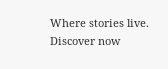Where stories live. Discover now